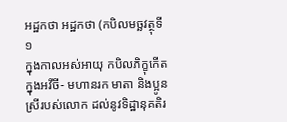អដ្ឋកថា អដ្ឋកថា (កបិលមច្ឆវត្ថុទី ១
ក្នុងកាលអស់អាយុ កបិលភិក្ខុកើតក្នុងអវីចី- មហានរក មាតា និងប្អូនស្រីរបស់លោក ដល់នូវទិដ្ឋានុគតិរ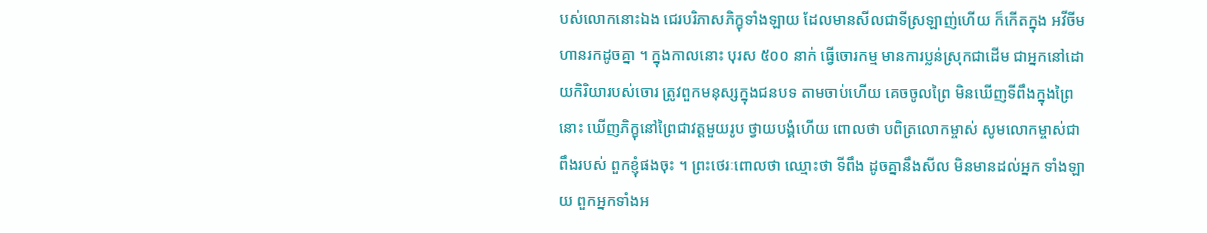បស់លោកនោះឯង ជេរបរិភាសភិក្ខុទាំងឡាយ ដែលមានសីលជាទីស្រឡាញ់ហើយ ក៏កើតក្នុង អវីចីមហានរកដូចគ្នា ។ ក្នុងកាលនោះ បុរស ៥០០ នាក់ ធ្វើចោរកម្ម មានការប្លន់ស្រុកជាដើម ជាអ្នកនៅដោយកិរិយារបស់ចោរ ត្រូវពួកមនុស្សក្នុងជនបទ តាមចាប់ហើយ គេចចូលព្រៃ មិនឃើញទីពឹងក្នុងព្រៃនោះ ឃើញភិក្ខុនៅព្រៃជាវត្តមួយរូប ថ្វាយបង្គំហើយ ពោលថា បពិត្រលោកម្ចាស់ សូមលោកម្ចាស់ជាពឹងរបស់ ពួកខ្ញុំផងចុះ ។ ព្រះថេរៈពោលថា ឈ្មោះថា ទីពឹង ដូចគ្នានឹងសីល មិនមានដល់អ្នក ទាំងឡាយ ពួកអ្នកទាំងអ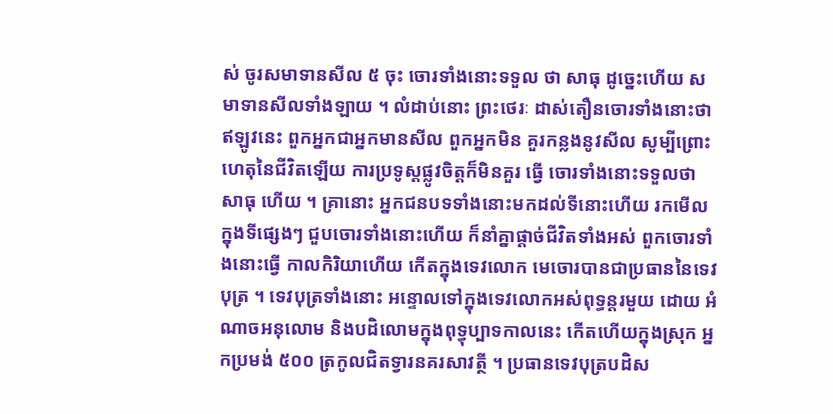ស់ ចូរសមាទានសីល ៥ ចុះ ចោរទាំងនោះទទួល ថា សាធុ ដូច្នេះហើយ សមាទានសីលទាំងឡាយ ។ លំដាប់នោះ ព្រះថេរៈ ដាស់តឿនចោរទាំងនោះថា ឥឡូវនេះ ពួកអ្នកជាអ្នកមានសីល ពួកអ្នកមិន គួរកន្លងនូវសីល សូម្បីព្រោះហេតុនៃជីវិតឡើយ ការប្រទូស្តផ្លូវចិត្តក៏មិនគួរ ធ្វើ ចោរទាំងនោះទទួលថា សាធុ ហើយ ។ គ្រានោះ អ្នកជនបទទាំងនោះមកដល់ទីនោះហើយ រកមើលក្នុងទីផ្សេងៗ ជួបចោរទាំងនោះហើយ ក៏នាំគ្នាផ្តាច់ជីវិតទាំងអស់ ពួកចោរទាំងនោះធ្វើ កាលកិរិយាហើយ កើតក្នុងទេវលោក មេចោរបានជាប្រធាននៃទេវបុត្រ ។ ទេវបុត្រទាំងនោះ អន្ទោលទៅក្នុងទេវលោកអស់ពុទ្ធន្តរមួយ ដោយ អំណាចអនុលោម និងបដិលោមក្នុងពុទ្ធុប្បាទកាលនេះ កើតហើយក្នុងស្រុក អ្នកប្រមង់ ៥០០ ត្រកូលជិតទ្វារនគរសាវត្ថី ។ ប្រធានទេវបុត្របដិស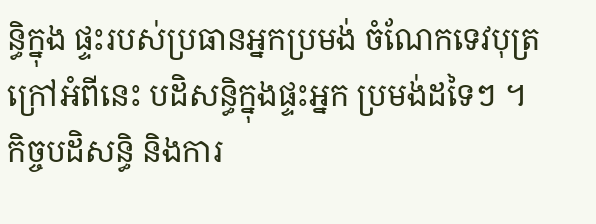ន្ធិក្នុង ផ្ទះរបស់ប្រធានអ្នកប្រមង់ ចំណែកទេវបុត្រក្រៅអំពីនេះ បដិសន្ធិក្នុងផ្ទះអ្នក ប្រមង់ដទៃៗ ។ កិច្ចបដិសន្ធិ និងការ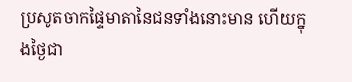ប្រសូតចាកផ្ទៃមាតានៃជនទាំងនោះមាន ហើយក្នុងថ្ងៃជា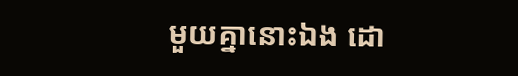មួយគ្នានោះឯង ដោ